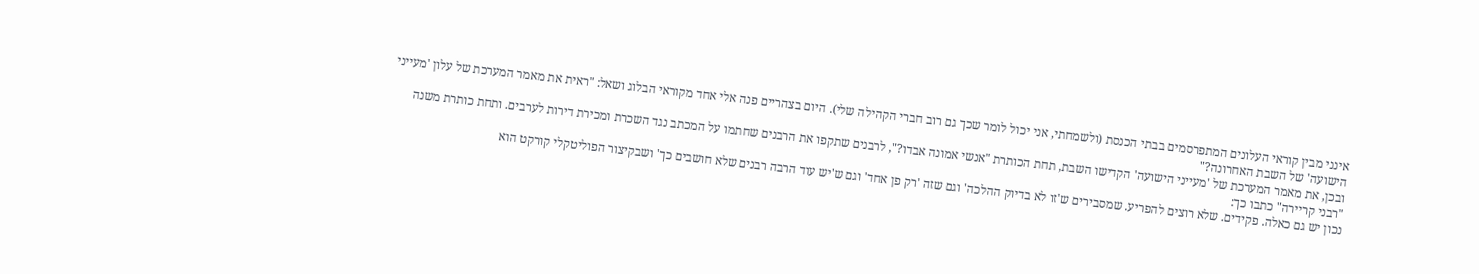אינני מבין קוראי העלונים המתפרסמים בבתי הכנסת (ולשמחתי, אני יכול לומר שכך גם רוב חברי הקהילה שלי). היום בצהריים פנה אלי אחד מקוראי הבלוג ושאל: "ראית את מאמר המערכת של עלון 'מעייני הישועה' של השבת האחרונה?"
ובכן, את מאמר המערכת של 'מעייני הישועה' הקדישו השבת, תחת הכותרת "אנשי אמונה אבדו?", לרבנים שתקפו את הרבנים שחתמו על המכתב נגד השכרת ומכירת דירות לערבים. ותחת כותרת משנה "רבני קריירה" כתבו כך:
נכון יש גם כאלה. פקידים. שלא רוצים להפריע. שמסבירים ש'זו לא בדיוק ההלכה' וגם שזה 'רק פן אחד' וגם ש'יש עוד הרבה רבנים שלא חושבים כך' ושבקיצור הפוליטקלי קורקט הוא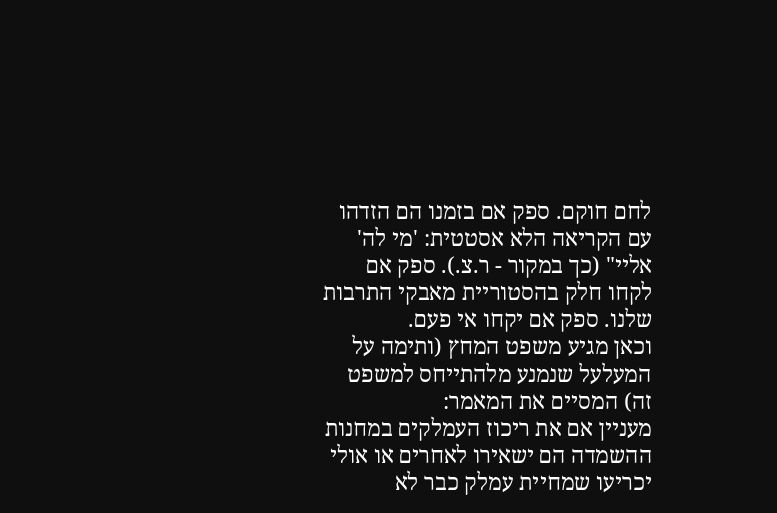לחם חוקם. ספק אם בזמנו הם הזדהו עם הקריאה הלא אסטטית: 'מי לה' אליי" (כך במקור - ר.צ.). ספק אם לקחו חלק בהסטוריית מאבקי התרבות שלנו. ספק אם יקחו אי פעם.
וכאן מגיע משפט המחץ (ותימה על
המעלעל שנמנע מלהתייחס למשפט זה) המסיים את המאמר:
מעניין אם את ריכוז העמלקים במחנות ההשמדה הם ישאירו לאחרים או אולי יכריעו שמחיית עמלק כבר לא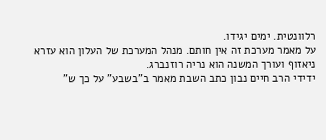רלוונטית. ימים יגידו.
על מאמר מערכת זה אין חותם. מנהל המערכת של העלון הוא עזרא ניאזוף ועורך המשנה הוא נריה רוזנברג.
ידידי הרב חיים נבון כתב השבת מאמר ב"בשבע" על כך ש"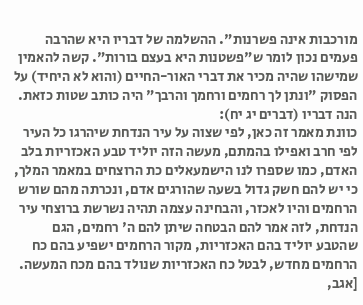מורכבות אינה פשרנות". ההשלמה של דבריו היא שהרבה פעמים נכון לומר ש"פשטנות היא בעצם בורות". קשה להאמין שמישהו שהיה מכיר את דברי האור-החיים (והוא לא היחיד) על הפסוק "ונתן לך רחמים ורחמך והרבך" היה כותב שטות כזאת. הנה דבריו (דברים יג יח):
כוונת מאמר זה כאן, לפי שצוה על עיר הנדחת שיהרגו כל העיר לפי חרב ואפילו בהמתם, מעשה הזה יוליד טבע האכזריות בלב האדם, כמו שספרו לנו הישמעאלים כת הרוצחים במאמר המלך, כי יש להם חשק גדול בשעה שהורגים אדם, ונכרתה מהם שורש הרחמים והיו לאכזר, והבחינה עצמה תהיה נשרשת ברוצחי עיר הנדחת, לזה אמר להם הבטחה שיתן להם ה' רחמים, הגם שהטבע יוליד בהם האכזריות, מקור הרחמים ישפיע בהם כח הרחמים מחדש, לבטל כח האכזריות שנולד בהם מכח המעשה. [אגב,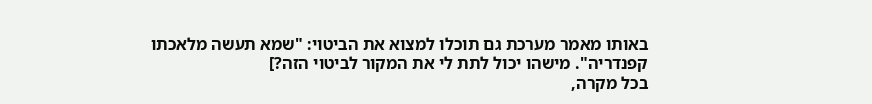באותו מאמר מערכת גם תוכלו למצוא את הביטוי: "שמא תעשה מלאכתו קפנדריה". מישהו יכול לתת לי את המקור לביטוי הזה?]
בכל מקרה,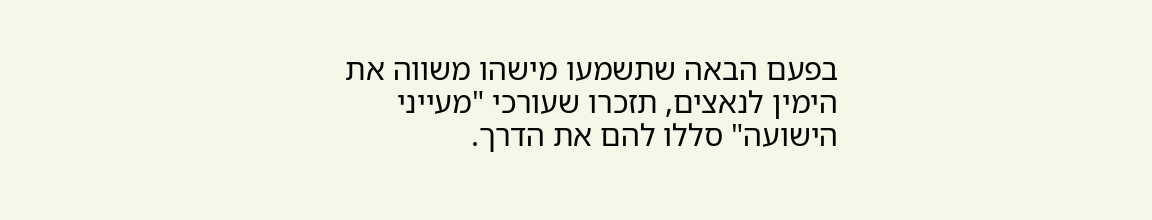בפעם הבאה שתשמעו מישהו משווה את הימין לנאצים, תזכרו שעורכי "מעייני הישועה" סללו להם את הדרך.